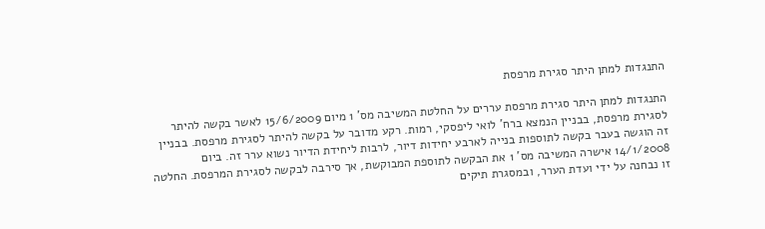התנגדות למתן היתר סגירת מרפסת

התנגדות למתן היתר סגירת מרפסת עררים על החלטת המשיבה מס' 1 מיום 15/6/2009 לאשר בקשה להיתר לסגירת מרפסת, בבניין הנמצא ברח' לואי ליפסקי, רמות. רקע מדובר על בקשה להיתר לסגירת מרפסת. בבניין זה הוגשה בעבר בקשה לתוספות בנייה לארבע יחידות דיור, לרבות ליחידת הדיור נשוא ערר זה. ביום 14/1/2008 אישרה המשיבה מס' 1 את הבקשה לתוספת המבוקשת, אך סירבה לבקשה לסגירת המרפסת. החלטה זו נבחנה על ידי ועדת הערר, ובמסגרת תיקים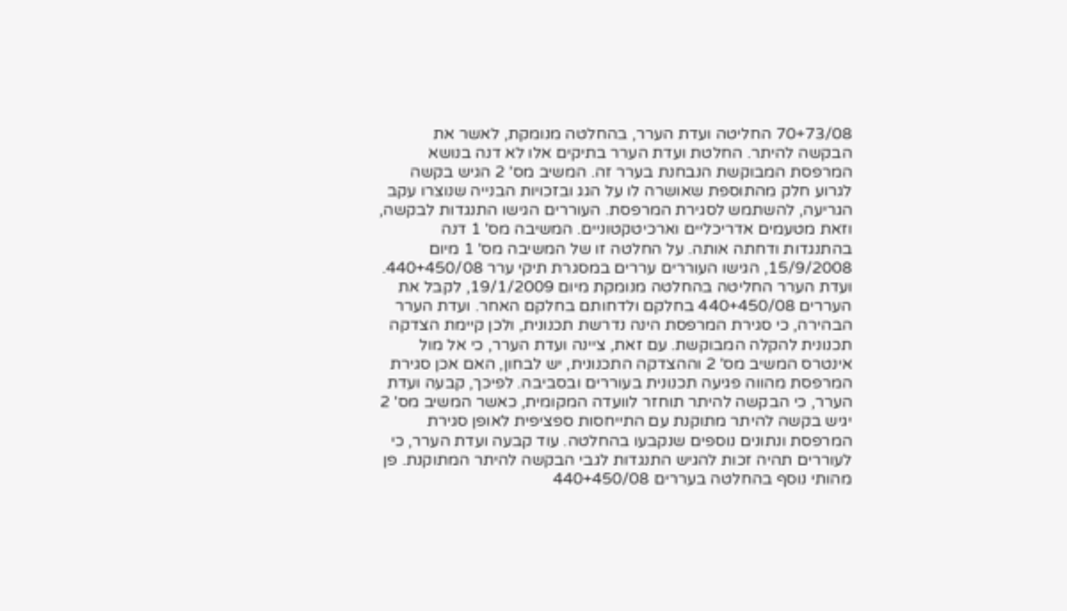70+73/08 החליטה ועדת הערר, בהחלטה מנומקת, לאשר את הבקשה להיתר. החלטת ועדת הערר בתיקים אלו לא דנה בנושא המרפסת המבוקשת הנבחנת בערר זה. המשיב מס' 2 הגיש בקשה לגרוע חלק מהתוספת שאושרה לו על הגג ובזכויות הבנייה שנוצרו עקב הגריעה, להשתמש לסגירת המרפסת. העוררים הגישו התנגדות לבקשה, וזאת מטעמים אדריכליים וארכיטקטוניים. המשיבה מס' 1 דנה בהתנגדות ודחתה אותה. על החלטה זו של המשיבה מס' 1 מיום 15/9/2008, הגישו העוררים עררים במסגרת תיקי ערר 440+450/08. ועדת הערר החליטה בהחלטה מנומקת מיום 19/1/2009, לקבל את העררים 440+450/08 בחלקם ולדחותם בחלקם האחר. ועדת הערר הבהירה, כי סגירת המרפסת הינה נדרשת תכנונית, ולכן קיימת הצדקה תכנונית להקלה המבוקשת. עם זאת, ציינה ועדת הערר, כי אל מול אינטרס המשיב מס' 2 וההצדקה התכנונית, יש לבחון, האם אכן סגירת המרפסת מהווה פגיעה תכנונית בעוררים ובסביבה. לפיכך, קבעה ועדת הערר, כי הבקשה להיתר תוחזר לוועדה המקומית, כאשר המשיב מס' 2 יגיש בקשה להיתר מתוקנת עם התייחסות ספציפית לאופן סגירת המרפסת ונתונים נוספים שנקבעו בהחלטה. עוד קבעה ועדת הערר, כי לעוררים תהיה זכות להגיש התנגדות לגבי הבקשה להיתר המתוקנת. פן מהותי נוסף בהחלטה בעררים 440+450/08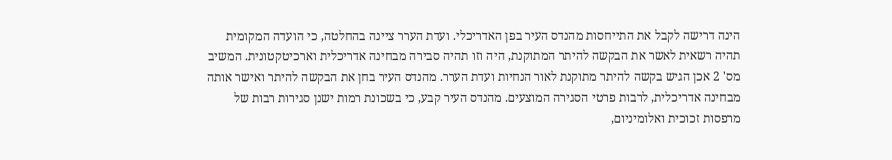הינה דרישה לקבל את התייחסות מהנדס העיר בפן האדריכלי. ועדת הערר ציינה בהחלטה, כי הועדה המקומית תהיה רשאית לאשר את הבקשה להיתר המתוקנת, היה וזו תהיה סבירה מבחינה אדריכלית וארכיטקטונית. המשיב מס' 2 אכן הגיש בקשה להיתר מתוקנת לאור הנחיות ועדת הערר. מהנדס העיר בחן את הבקשה להיתר ואישר אותה מבחינה אדריכלית, לרבות פרטי הסגירה המוצעים. מהנדס העיר קבע, כי בשכונת רמות ישנן סגירות רבות של מרפסות זכוכית ואלומיניום,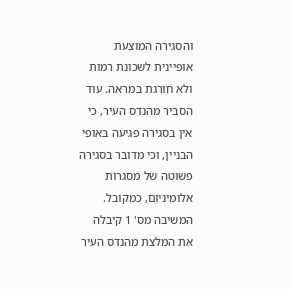והסגירה המוצעת אופיינית לשכונת רמות ולא חורגת במראה. עוד הסביר מהנדס העיר, כי אין בסגירה פגיעה באופי הבניין, וכי מדובר בסגירה פשוטה של מסגרות אלומיניום, כמקובל. המשיבה מס' 1 קיבלה את המלצת מהנדס העיר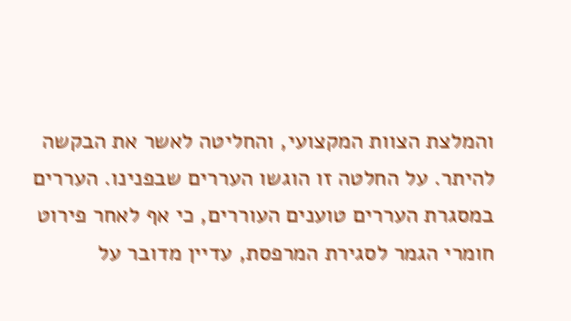והמלצת הצוות המקצועי, והחליטה לאשר את הבקשה להיתר. על החלטה זו הוגשו העררים שבפנינו. העררים במסגרת העררים טוענים העוררים, כי אף לאחר פירוט חומרי הגמר לסגירת המרפסת, עדיין מדובר על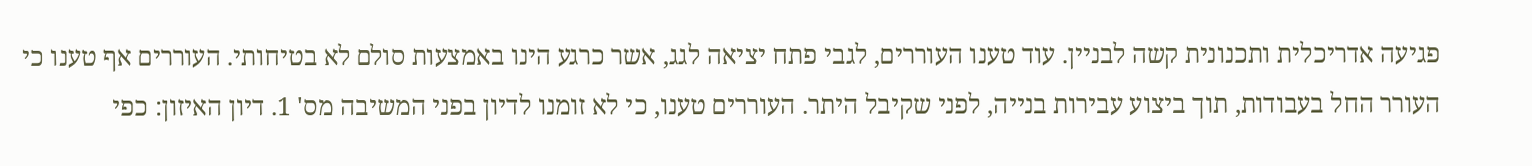פגיעה אדריכלית ותכנונית קשה לבניין. עוד טענו העוררים, לגבי פתח יציאה לגג, אשר כרגע הינו באמצעות סולם לא בטיחותי. העוררים אף טענו כי העורר החל בעבודות, תוך ביצוע עבירות בנייה, לפני שקיבל היתר. העוררים טענו, כי לא זומנו לדיון בפני המשיבה מס' 1. דיון האיזון: כפי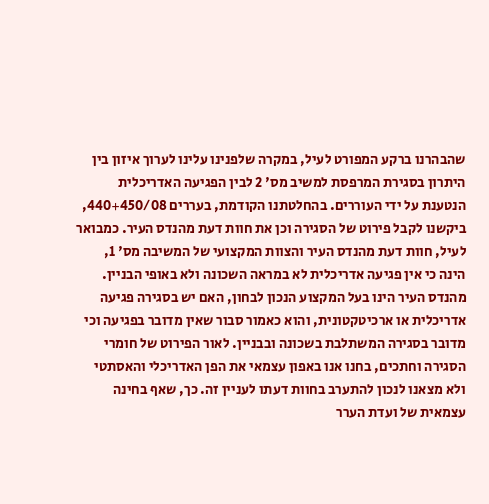שהבהרנו ברקע המפורט לעיל, במקרה שלפנינו עלינו לערוך איזון בין היתרון בסגירת המרפסת למשיב מס' 2 לבין הפגיעה האדריכלית הנטענת על ידי העוררים. בהחלטתנו הקודמת, בעררים 440+450/08, ביקשנו לקבל פירוט של הסגירה וכן את חוות דעת מהנדס העיר. כמבואר לעיל, חוות דעת מהנדס העיר והצוות המקצועי של המשיבה מס' 1, הינה כי אין פגיעה אדריכלית לא במראה השכונה ולא באופי הבניין. מהנדס העיר הינו בעל המקצוע הנכון לבחון, האם יש בסגירה פגיעה אדריכלית או ארכיטקטונית, והוא כאמור סבור שאין מדובר בפגיעה וכי מדובר בסגירה המשתלבת בשכונה ובבניין. לאור הפירוט של חומרי הסגירה וחתכים, בחנו אנו באפון עצמאי את הפן האדריכלי והאסתטי ולא מצאנו לנכון להתערב בחוות דעתו לעניין זה. כך, שאף בחינה עצמאית של ועדת הערר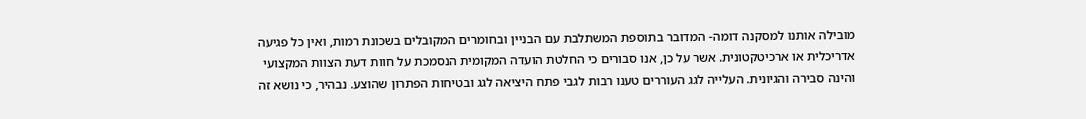מובילה אותנו למסקנה דומה- המדובר בתוספת המשתלבת עם הבניין ובחומרים המקובלים בשכונת רמות, ואין כל פגיעה אדריכלית או ארכיטקטונית. אשר על כן, אנו סבורים כי החלטת הועדה המקומית הנסמכת על חוות דעת הצוות המקצועי והינה סבירה והגיונית. העלייה לגג העוררים טענו רבות לגבי פתח היציאה לגג ובטיחות הפתרון שהוצע. נבהיר, כי נושא זה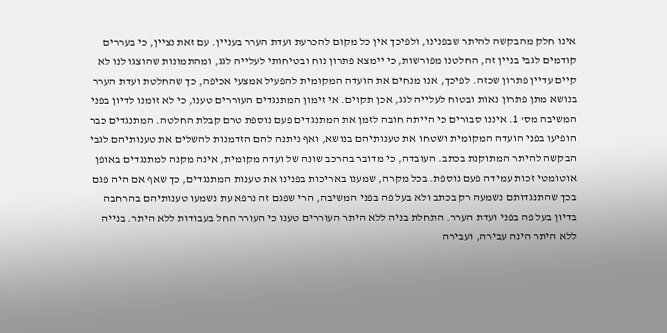אינו חלק מהבקשה להיתר שבפנינו, ולפיכך אין כל מקום להכרעת ועדת הערר בעניין. עם זאת נציין, כי בעררים קודמים לגבי בניין זה, החלטנו מפורשות, כי יימצא פתרון נוח ובטיחותי לעלייה לגג, ומהתמונות שהוצגו לנו לא קיים עדיין פתרון שכזה. לפיכך, אנו מנחים את הועדה המקומית להפעיל אמצעי אכיפה, כך שהחלטת ועדת הערר בנושא מתן פתרון נאות ובטוח לעלייה לגג, אכן תקוים. אי זימון המתנגדים העוררים טענו, כי לא זומנו לדיון בפני המשיבה מס' 1. איננו סבורים כי הייתה חובה לזמן את המתנגדים פעם נוספת טרם קבלת החלטה. המתנגדים כבר הופיעו בפני הועדה המקומית ושטחו את טענותיהם בנושא, ואף ניתנה להם הזדמנות להשלים את טענותיהם לגבי הבקשה להיתר המתוקנת בכתב. העובדה, כי מדובר בהרכב שונה של ועדה מקומית, אינה מקנה למתנגדים באופן אוטומטי זכות עמידה פעם נוספת. בכל מקרה, שמענו באריכות בפנינו את טענות המתנגדים, כך שאף אם היה פגם בכך שהתנגדותם נשמעה רק בכתב ולא בעל פה בפני המשיבה, הרי שפגם זה נרפא עת נשמעו טענותיהם בהרחבה בדיון בעל פה בפני ועדת הערר. התחלת בניה ללא היתר העוררים טענו כי העורר החל בעבודות ללא היתר. בנייה ללא היתר הינה עבירה, ועבירה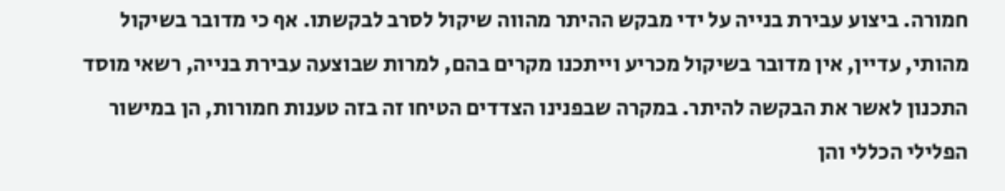חמורה. ביצוע עבירת בנייה על ידי מבקש ההיתר מהווה שיקול לסרב לבקשתו. אף כי מדובר בשיקול מהותי, עדיין, אין מדובר בשיקול מכריע וייתכנו מקרים בהם, למרות שבוצעה עבירת בנייה, רשאי מוסד התכנון לאשר את הבקשה להיתר. במקרה שבפנינו הצדדים הטיחו זה בזה טענות חמורות, הן במישור הפלילי הכללי והן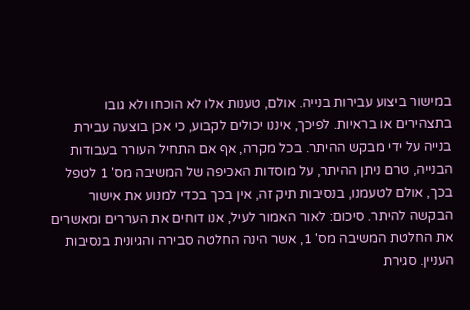במישור ביצוע עבירות בנייה. אולם, טענות אלו לא הוכחו ולא גובו בתצהירים או בראיות. לפיכך, איננו יכולים לקבוע, כי אכן בוצעה עבירת בנייה על ידי מבקש ההיתר. בכל מקרה, אף אם התחיל העורר בעבודות הבנייה, טרם ניתן ההיתר, על מוסדות האכיפה של המשיבה מס' 1 לטפל בכך, אולם לטעמנו, בנסיבות תיק זה, אין בכך בכדי למנוע את אישור הבקשה להיתר. סיכום: לאור האמור לעיל, אנו דוחים את העררים ומאשרים את החלטת המשיבה מס' 1, אשר הינה החלטה סבירה והגיונית בנסיבות העניין. סגירת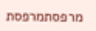מרפסתמרפסת